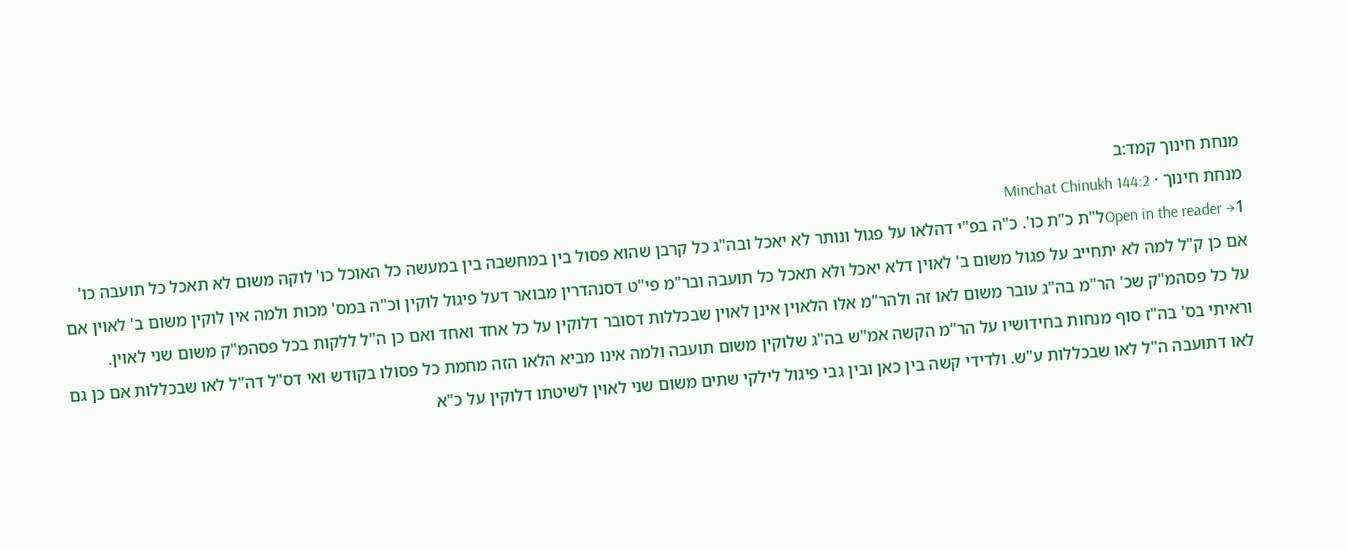מנחת חינוך קמד:ב
מנחת חינוך · Minchat Chinukh 144:2
Open in the reader →1ל"ת כ"ת כו'. כ"ה בפ"י דהלאו על פגול ונותר לא יאכל ובה"ג כל קרבן שהוא פסול בין במחשבה בין במעשה כל האוכל כו' לוקה משום לא תאכל כל תועבה כו' אם כן ק"ל למה לא יתחייב על פגול משום ב' לאוין דלא יאכל ולא תאכל כל תועבה ובר"מ פי"ט דסנהדרין מבואר דעל פיגול לוקין וכ"ה במס' מכות ולמה אין לוקין משום ב' לאוין אם על כל פסהמ"ק שכ' הר"מ בה"ג עובר משום לאו זה ולהר"מ אלו הלאוין אינן לאוין שבכללות דסובר דלוקין על כל אחד ואחד ואם כן ה"ל ללקות בכל פסהמ"ק משום שני לאוין. וראיתי בס' בה"ז סוף מנחות בחידושיו על הר"מ הקשה אמ"ש בה"ג שלוקין משום תועבה ולמה אינו מביא הלאו הזה מחמת כל פסולו בקודש ואי דס"ל דה"ל לאו שבכללות אם כן גם לאו דתועבה ה"ל לאו שבכללות ע"ש. ולדידי קשה בין כאן ובין גבי פיגול לילקי שתים משום שני לאוין לשיטתו דלוקין על כ"א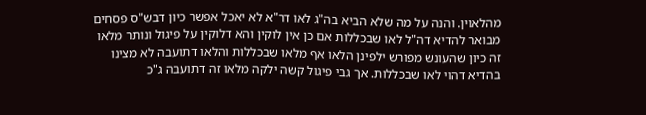מהלאוין. והנה על מה שלא הביא בה"ג לאו דר"א לא יאכל אפשר כיון דבש"ס פסחים מבואר להדיא דה"ל לאו שבכללות אם כן אין לוקין והא דלוקין על פיגול ונותר מלאו זה כיון שהעונש מפורש ילפינן הלאו אף מלאו שבכללות והלאו דתועבה לא מצינו בהדיא דהוי לאו שבכללות. אך גבי פיגול קשה ילקה מלאו זה דתועבה ג"כ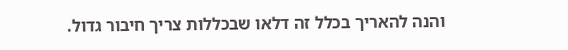והנה להאריך בכלל זה דלאו שבכללות צריך חיבור גדול.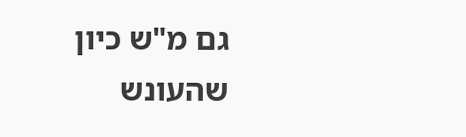גם מ"ש כיון שהעונש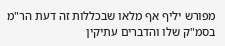מפורש יליף אף מלאו שבכללות זה דעת הר"מ בסמ"ק שלו והדברים עתיקין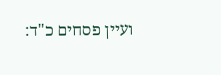ועיין פסחים כ"ד: